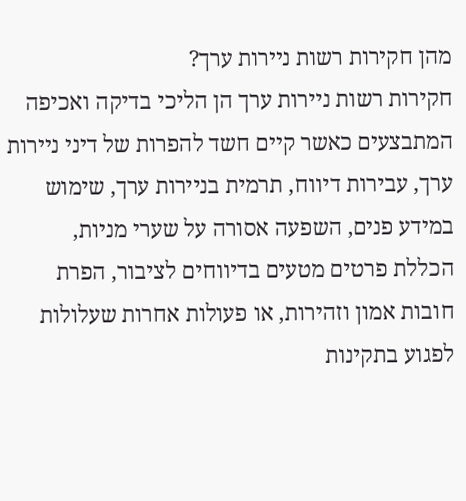מהן חקירות רשות ניירות ערך?
חקירות רשות ניירות ערך הן הליכי בדיקה ואכיפה המתבצעים כאשר קיים חשד להפרות של דיני ניירות ערך, עבירות דיווח, תרמית בניירות ערך, שימוש במידע פנים, השפעה אסורה על שערי מניות, הכללת פרטים מטעים בדיווחים לציבור, הפרת חובות אמון וזהירות, או פעולות אחרות שעלולות לפגוע בתקינות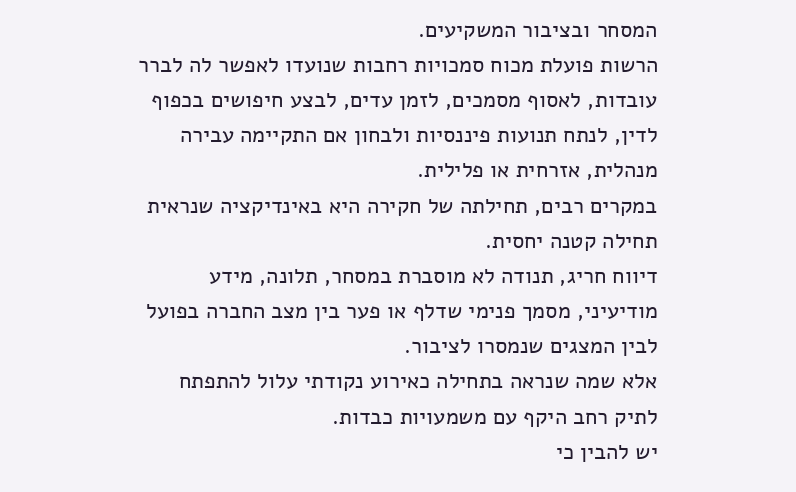המסחר ובציבור המשקיעים.
הרשות פועלת מכוח סמכויות רחבות שנועדו לאפשר לה לברר עובדות, לאסוף מסמכים, לזמן עדים, לבצע חיפושים בכפוף לדין, לנתח תנועות פיננסיות ולבחון אם התקיימה עבירה מנהלית, אזרחית או פלילית.
במקרים רבים, תחילתה של חקירה היא באינדיקציה שנראית תחילה קטנה יחסית.
דיווח חריג, תנודה לא מוסברת במסחר, תלונה, מידע מודיעיני, מסמך פנימי שדלף או פער בין מצב החברה בפועל לבין המצגים שנמסרו לציבור.
אלא שמה שנראה בתחילה כאירוע נקודתי עלול להתפתח לתיק רחב היקף עם משמעויות כבדות.
יש להבין כי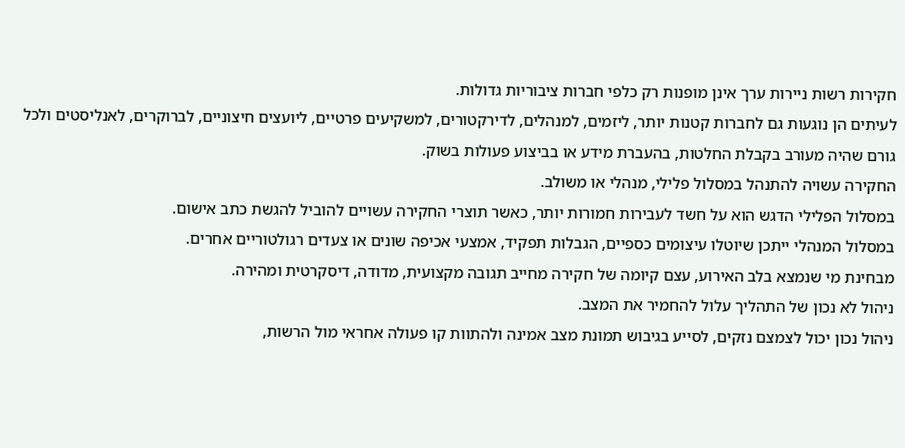חקירות רשות ניירות ערך אינן מופנות רק כלפי חברות ציבוריות גדולות.
לעיתים הן נוגעות גם לחברות קטנות יותר, ליזמים, למנהלים, לדירקטורים, למשקיעים פרטיים, ליועצים חיצוניים, לברוקרים, לאנליסטים ולכל גורם שהיה מעורב בקבלת החלטות, בהעברת מידע או בביצוע פעולות בשוק.
החקירה עשויה להתנהל במסלול פלילי, מנהלי או משולב.
במסלול הפלילי הדגש הוא על חשד לעבירות חמורות יותר, כאשר תוצרי החקירה עשויים להוביל להגשת כתב אישום.
במסלול המנהלי ייתכן שיוטלו עיצומים כספיים, הגבלות תפקיד, אמצעי אכיפה שונים או צעדים רגולטוריים אחרים.
מבחינת מי שנמצא בלב האירוע, עצם קיומה של חקירה מחייב תגובה מקצועית, מדודה, דיסקרטית ומהירה.
ניהול לא נכון של התהליך עלול להחמיר את המצב.
ניהול נכון יכול לצמצם נזקים, לסייע בגיבוש תמונת מצב אמינה ולהתוות קו פעולה אחראי מול הרשות,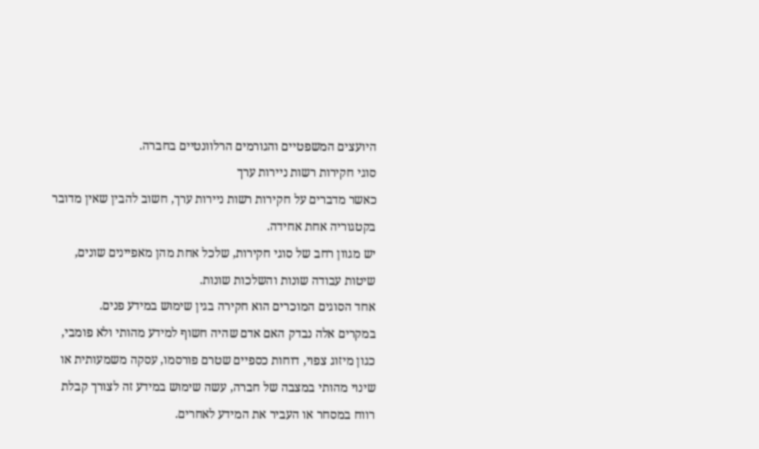היועצים המשפטיים והגורמים הרלוונטיים בחברה.
סוגי חקירות רשות ניירות ערך
כאשר מדברים על חקירות רשות ניירות ערך, חשוב להבין שאין מדובר בקטגוריה אחת אחידה.
יש מגוון רחב של סוגי חקירות, שלכל אחת מהן מאפיינים שונים, שיטות עבודה שונות והשלכות שונות.
אחד הסוגים המוכרים הוא חקירה בגין שימוש במידע פנים.
במקרים אלה נבדק האם אדם שהיה חשוף למידע מהותי ולא פומבי, כגון מיזוג צפוי, דוחות כספיים שטרם פורסמו, עסקה משמעותית או שינוי מהותי במצבה של חברה, עשה שימוש במידע זה לצורך קבלת רווח במסחר או העביר את המידע לאחרים.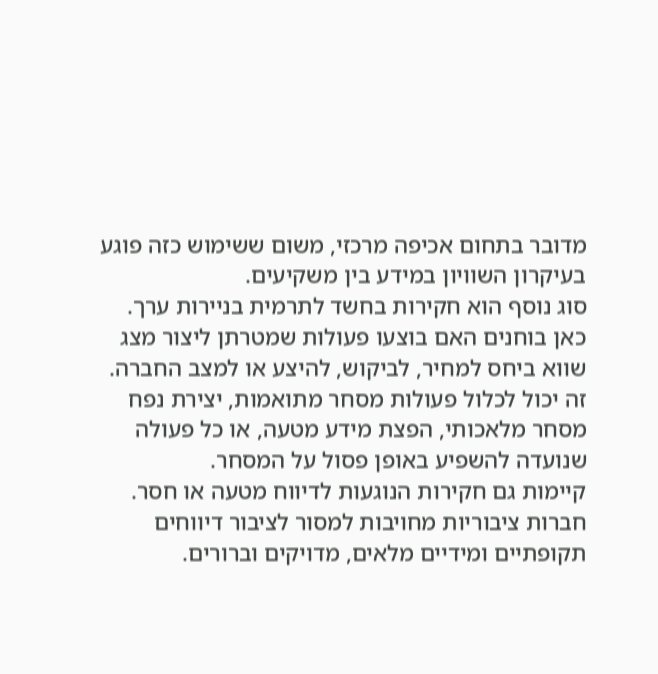מדובר בתחום אכיפה מרכזי, משום ששימוש כזה פוגע בעיקרון השוויון במידע בין משקיעים.
סוג נוסף הוא חקירות בחשד לתרמית בניירות ערך.
כאן בוחנים האם בוצעו פעולות שמטרתן ליצור מצג שווא ביחס למחיר, לביקוש, להיצע או למצב החברה.
זה יכול לכלול פעולות מסחר מתואמות, יצירת נפח מסחר מלאכותי, הפצת מידע מטעה, או כל פעולה שנועדה להשפיע באופן פסול על המסחר.
קיימות גם חקירות הנוגעות לדיווח מטעה או חסר.
חברות ציבוריות מחויבות למסור לציבור דיווחים תקופתיים ומידיים מלאים, מדויקים וברורים.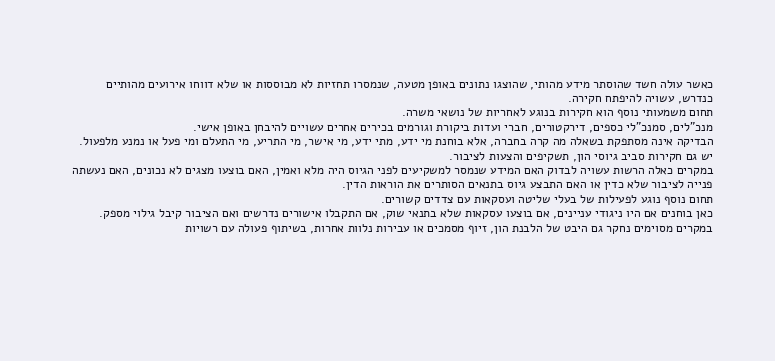כאשר עולה חשד שהוסתר מידע מהותי, שהוצגו נתונים באופן מטעה, שנמסרו תחזיות לא מבוססות או שלא דווחו אירועים מהותיים כנדרש, עשויה להיפתח חקירה.
תחום משמעותי נוסף הוא חקירות בנוגע לאחריות של נושאי משרה.
מנכ"לים, סמנכ"לי כספים, דירקטורים, חברי ועדות ביקורת וגורמים בכירים אחרים עשויים להיבחן באופן אישי.
הבדיקה אינה מסתפקת בשאלה מה קרה בחברה, אלא בוחנת מי ידע, מתי ידע, מי אישר, מי התריע, מי התעלם ומי פעל או נמנע מלפעול.
יש גם חקירות סביב גיוסי הון, תשקיפים והצעות לציבור.
במקרים כאלה הרשות עשויה לבדוק האם המידע שנמסר למשקיעים לפני הגיוס היה מלא ואמין, האם בוצעו מצגים לא נכונים, האם נעשתה פנייה לציבור שלא כדין או האם התבצע גיוס בתנאים הסותרים את הוראות הדין.
תחום נוסף נוגע לפעילות של בעלי שליטה ועסקאות עם צדדים קשורים.
כאן בוחנים אם היו ניגודי עניינים, אם בוצעו עסקאות שלא בתנאי שוק, אם התקבלו אישורים נדרשים ואם הציבור קיבל גילוי מספק.
במקרים מסוימים נחקר גם היבט של הלבנת הון, זיוף מסמכים או עבירות נלוות אחרות, בשיתוף פעולה עם רשויות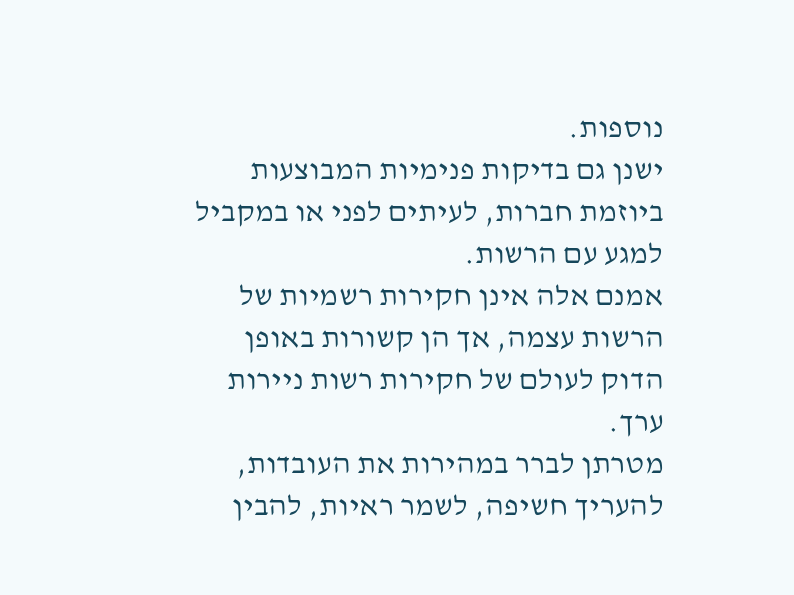נוספות.
ישנן גם בדיקות פנימיות המבוצעות ביוזמת חברות, לעיתים לפני או במקביל למגע עם הרשות.
אמנם אלה אינן חקירות רשמיות של הרשות עצמה, אך הן קשורות באופן הדוק לעולם של חקירות רשות ניירות ערך.
מטרתן לברר במהירות את העובדות, להעריך חשיפה, לשמר ראיות, להבין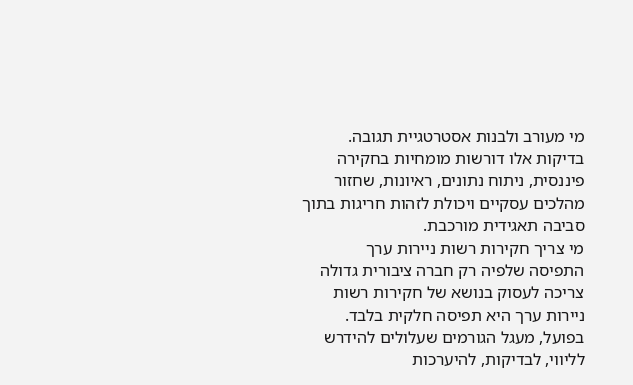מי מעורב ולבנות אסטרטגיית תגובה.
בדיקות אלו דורשות מומחיות בחקירה פיננסית, ניתוח נתונים, ראיונות, שחזור מהלכים עסקיים ויכולת לזהות חריגות בתוך סביבה תאגידית מורכבת.
מי צריך חקירות רשות ניירות ערך
התפיסה שלפיה רק חברה ציבורית גדולה צריכה לעסוק בנושא של חקירות רשות ניירות ערך היא תפיסה חלקית בלבד.
בפועל, מעגל הגורמים שעלולים להידרש לליווי, לבדיקות, להיערכות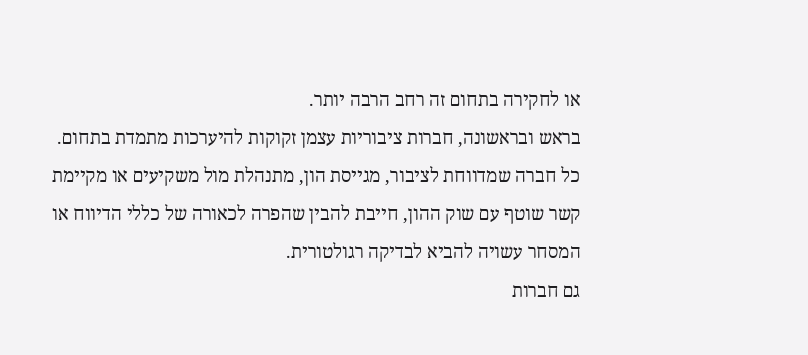או לחקירה בתחום זה רחב הרבה יותר.
בראש ובראשונה, חברות ציבוריות עצמן זקוקות להיערכות מתמדת בתחום.
כל חברה שמדווחת לציבור, מגייסת הון, מתנהלת מול משקיעים או מקיימת קשר שוטף עם שוק ההון, חייבת להבין שהפרה לכאורה של כללי הדיווח או המסחר עשויה להביא לבדיקה רגולטורית.
גם חברות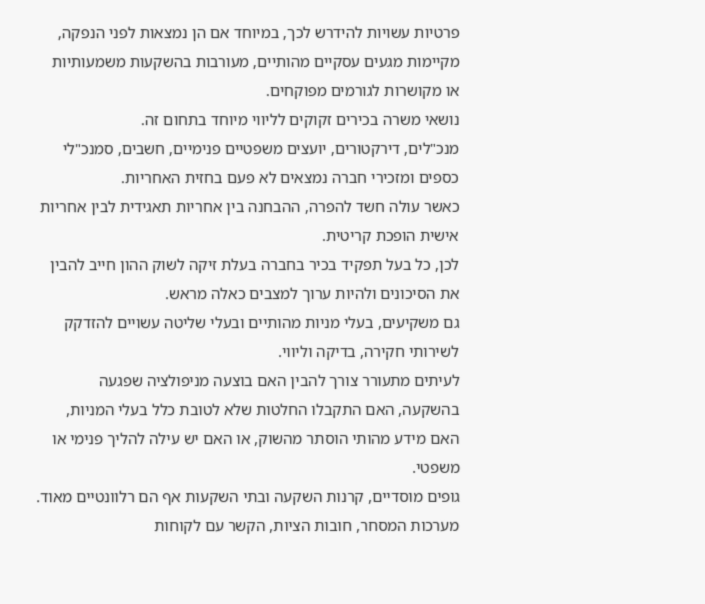פרטיות עשויות להידרש לכך, במיוחד אם הן נמצאות לפני הנפקה, מקיימות מגעים עסקיים מהותיים, מעורבות בהשקעות משמעותיות או מקושרות לגורמים מפוקחים.
נושאי משרה בכירים זקוקים לליווי מיוחד בתחום זה.
מנכ"לים, דירקטורים, יועצים משפטיים פנימיים, חשבים, סמנכ"לי כספים ומזכירי חברה נמצאים לא פעם בחזית האחריות.
כאשר עולה חשד להפרה, ההבחנה בין אחריות תאגידית לבין אחריות אישית הופכת קריטית.
לכן, כל בעל תפקיד בכיר בחברה בעלת זיקה לשוק ההון חייב להבין את הסיכונים ולהיות ערוך למצבים כאלה מראש.
גם משקיעים, בעלי מניות מהותיים ובעלי שליטה עשויים להזדקק לשירותי חקירה, בדיקה וליווי.
לעיתים מתעורר צורך להבין האם בוצעה מניפולציה שפגעה בהשקעה, האם התקבלו החלטות שלא לטובת כלל בעלי המניות, האם מידע מהותי הוסתר מהשוק, או האם יש עילה להליך פנימי או משפטי.
גופים מוסדיים, קרנות השקעה ובתי השקעות אף הם רלוונטיים מאוד.
מערכות המסחר, חובות הציות, הקשר עם לקוחות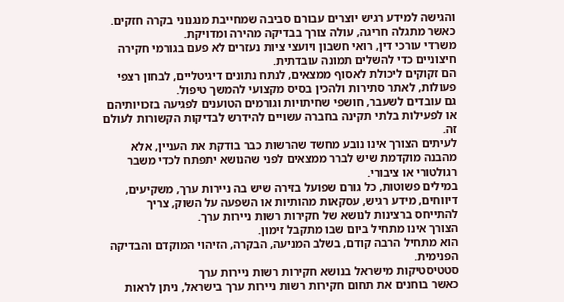והגישה למידע רגיש יוצרים עבורם סביבה שמחייבת מנגנוני בקרה חזקים.
כאשר מתגלה חריגה, עולה צורך בבדיקה מהירה ומדויקת.
משרדי עורכי דין, רואי חשבון ויועצי ציות נעזרים לא פעם בגורמי חקירה חיצוניים כדי להשלים תמונה עובדתית.
הם זקוקים ליכולת לאסוף ממצאים, לנתח נתונים דיגיטליים, לבחון רצפי פעולות, לאתר סתירות ולהכין בסיס מקצועי להמשך טיפול.
גם עובדים לשעבר, חושפי שחיתויות וגורמים הטוענים לפגיעה בזכויותיהם או לפעילות בלתי תקינה בחברה עשויים להידרש לבדיקות הקשורות לעולם זה.
לעיתים הצורך אינו נובע מחשד שהרשות כבר בודקת את העניין, אלא מהבנה מוקדמת שיש לברר ממצאים לפני שהנושא יתפתח לכדי משבר רגולטורי או ציבורי.
במילים פשוטות, כל גורם שפועל בזירה שיש בה ניירות ערך, משקיעים, דיווחים, מידע רגיש, עסקאות מהותיות או השפעה על השוק, צריך להתייחס ברצינות לנושא של חקירות רשות ניירות ערך.
הצורך אינו מתחיל ביום שבו מתקבל זימון.
הוא מתחיל הרבה קודם, בשלב המניעה, הבקרה, הזיהוי המוקדם והבדיקה הפנימית.
סטטיסטיקות מישראל בנושא חקירות רשות ניירות ערך
כאשר בוחנים את תחום חקירות רשות ניירות ערך בישראל, ניתן לראות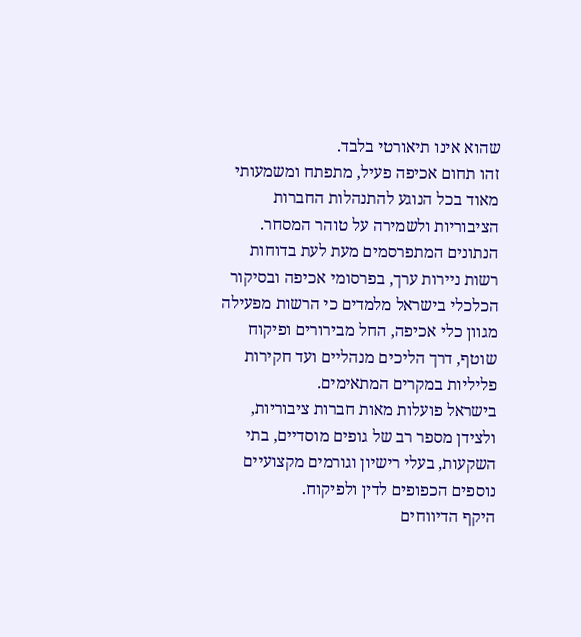שהוא אינו תיאורטי בלבד.
זהו תחום אכיפה פעיל, מתפתח ומשמעותי מאוד בכל הנוגע להתנהלות החברות הציבוריות ולשמירה על טוהר המסחר.
הנתונים המתפרסמים מעת לעת בדוחות רשות ניירות ערך, בפרסומי אכיפה ובסיקור הכלכלי בישראל מלמדים כי הרשות מפעילה מגוון כלי אכיפה, החל מבירורים ופיקוח שוטף, דרך הליכים מנהליים ועד חקירות פליליות במקרים המתאימים.
בישראל פועלות מאות חברות ציבוריות, ולצידן מספר רב של גופים מוסדיים, בתי השקעות, בעלי רישיון וגורמים מקצועיים נוספים הכפופים לדין ולפיקוח.
היקף הדיווחים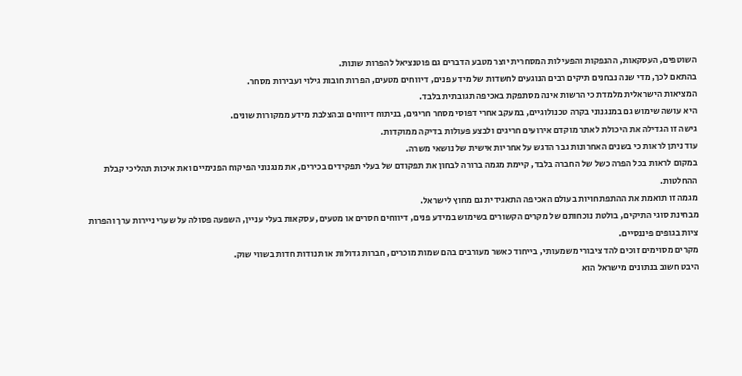השוטפים, העסקאות, ההנפקות והפעילות המסחרית יוצר מטבע הדברים גם פוטנציאל להפרות שונות.
בהתאם לכך, מדי שנה נבחנים תיקים רבים הנוגעים לחשדות של מידע פנים, דיווחים מטעים, הפרות חובות גילוי ועבירות מסחר.
המציאות הישראלית מלמדת כי הרשות אינה מסתפקת באכיפה תגובתית בלבד.
היא עושה שימוש גם במנגנוני בקרה טכנולוגיים, במעקב אחרי דפוסי מסחר חריגים, בניתוח דיווחים ובהצלבת מידע ממקורות שונים.
גישה זו הגדילה את היכולת לאתר מוקדם אירועים חריגים ולבצע פעולות בדיקה ממוקדות.
עוד ניתן לראות כי בשנים האחרונות גבר הדגש על אחריות אישית של נושאי משרה.
במקום לראות בכל הפרה כשל של החברה בלבד, קיימת מגמה ברורה לבחון את תפקודם של בעלי תפקידים בכירים, את מנגנוני הפיקוח הפנימיים ואת איכות תהליכי קבלת ההחלטות.
מגמה זו תואמת את ההתפתחויות בעולם האכיפה התאגידית גם מחוץ לישראל.
מבחינת סוגי התיקים, בולטת נוכחותם של מקרים הקשורים בשימוש במידע פנים, דיווחים חסרים או מטעים, עסקאות בעלי עניין, השפעה פסולה על שערי ניירות ערך והפרות ציות בגופים פיננסיים.
מקרים מסוימים זוכים להד ציבורי משמעותי, בייחוד כאשר מעורבים בהם שמות מוכרים, חברות גדולות או תנודות חדות בשווי שוק.
היבט חשוב בנתונים מישראל הוא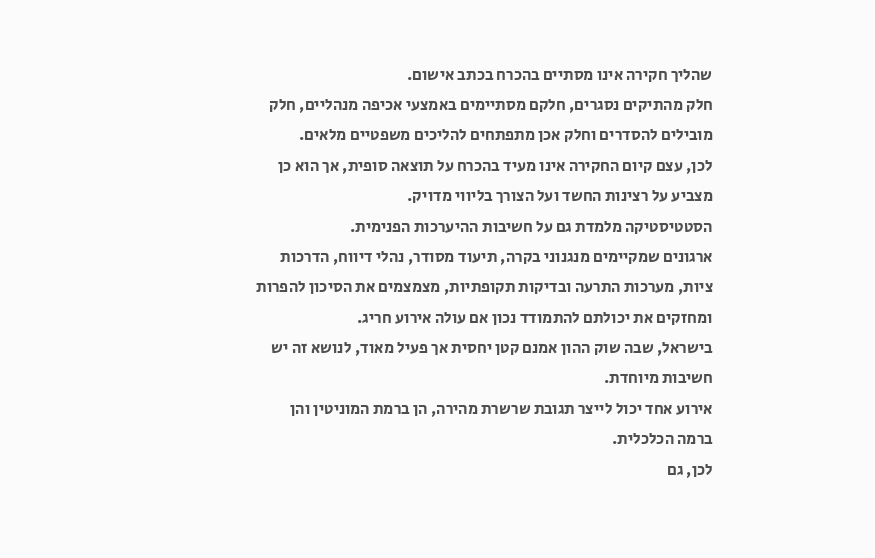שהליך חקירה אינו מסתיים בהכרח בכתב אישום.
חלק מהתיקים נסגרים, חלקם מסתיימים באמצעי אכיפה מנהליים, חלק מובילים להסדרים וחלק אכן מתפתחים להליכים משפטיים מלאים.
לכן, עצם קיום החקירה אינו מעיד בהכרח על תוצאה סופית, אך הוא כן מצביע על רצינות החשד ועל הצורך בליווי מדויק.
הסטטיסטיקה מלמדת גם על חשיבות ההיערכות הפנימית.
ארגונים שמקיימים מנגנוני בקרה, תיעוד מסודר, נהלי דיווח, הדרכות ציות, מערכות התרעה ובדיקות תקופתיות, מצמצמים את הסיכון להפרות ומחזקים את יכולתם להתמודד נכון אם עולה אירוע חריג.
בישראל, שבה שוק ההון אמנם קטן יחסית אך פעיל מאוד, לנושא זה יש חשיבות מיוחדת.
אירוע אחד יכול לייצר תגובת שרשרת מהירה, הן ברמת המוניטין והן ברמה הכלכלית.
לכן, גם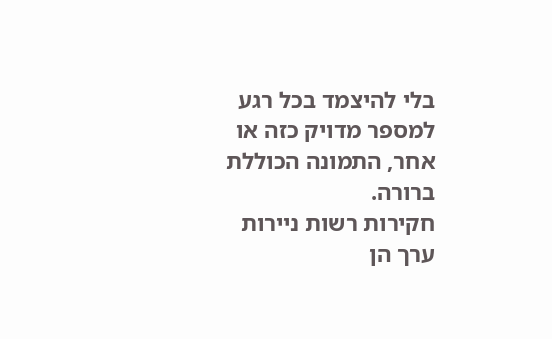בלי להיצמד בכל רגע למספר מדויק כזה או אחר, התמונה הכוללת ברורה.
חקירות רשות ניירות ערך הן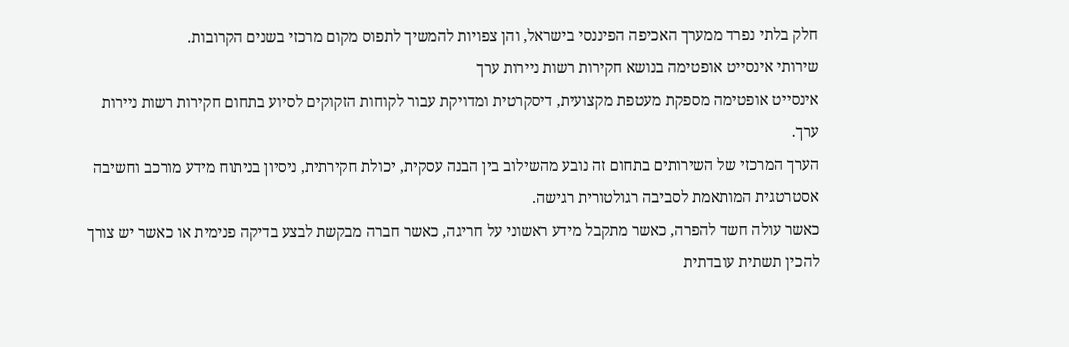חלק בלתי נפרד ממערך האכיפה הפיננסי בישראל, והן צפויות להמשיך לתפוס מקום מרכזי בשנים הקרובות.
שירותי אינסייט אופטימה בנושא חקירות רשות ניירות ערך
אינסייט אופטימה מספקת מעטפת מקצועית, דיסקרטית ומדויקת עבור לקוחות הזקוקים לסיוע בתחום חקירות רשות ניירות ערך.
הערך המרכזי של השירותים בתחום זה נובע מהשילוב בין הבנה עסקית, יכולת חקירתית, ניסיון בניתוח מידע מורכב וחשיבה אסטרטגית המותאמת לסביבה רגולטורית רגישה.
כאשר עולה חשד להפרה, כאשר מתקבל מידע ראשוני על חריגה, כאשר חברה מבקשת לבצע בדיקה פנימית או כאשר יש צורך להכין תשתית עובדתית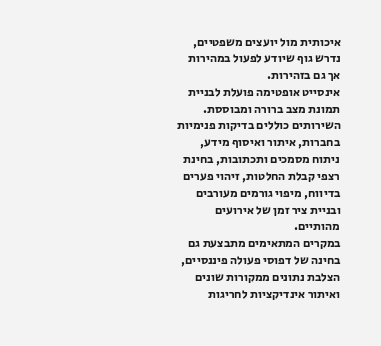איכותית מול יועצים משפטיים, נדרש גוף שיודע לפעול במהירות אך גם בזהירות.
אינסייט אופטימה פועלת לבניית תמונת מצב ברורה ומבוססת.
השירותים כוללים בדיקות פנימיות בחברות, איתור ואיסוף מידע, ניתוח מסמכים ותכתובות, בחינת רצפי קבלת החלטות, זיהוי פערים בדיווח, מיפוי גורמים מעורבים ובניית ציר זמן של אירועים מהותיים.
במקרים המתאימים מתבצעת גם בחינה של דפוסי פעולה פיננסיים, הצלבת נתונים ממקורות שונים ואיתור אינדיקציות לחריגות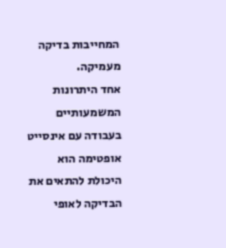המחייבות בדיקה מעמיקה.
אחד היתרונות המשמעותיים בעבודה עם אינסייט אופטימה הוא היכולת להתאים את הבדיקה לאופי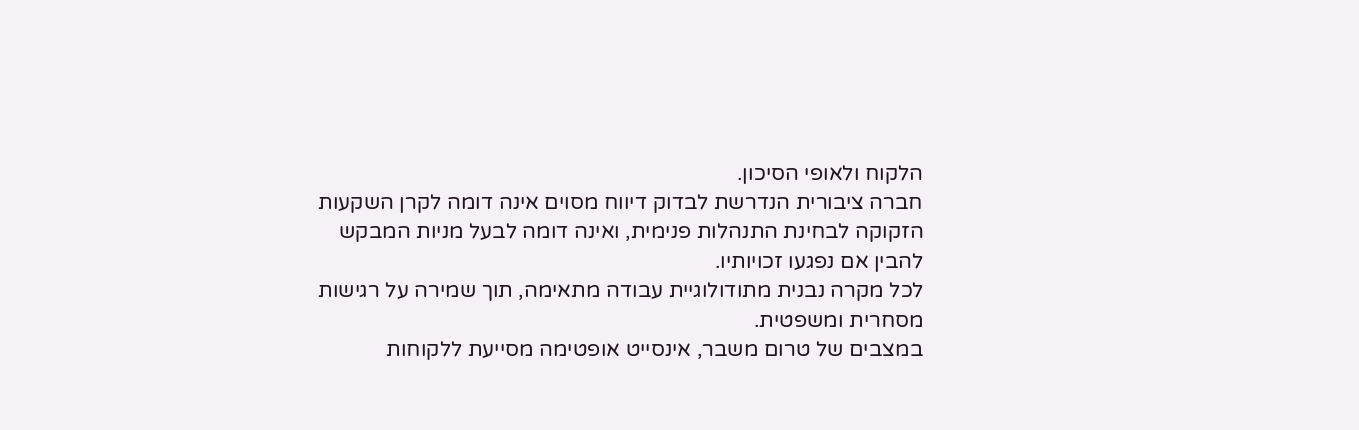הלקוח ולאופי הסיכון.
חברה ציבורית הנדרשת לבדוק דיווח מסוים אינה דומה לקרן השקעות הזקוקה לבחינת התנהלות פנימית, ואינה דומה לבעל מניות המבקש להבין אם נפגעו זכויותיו.
לכל מקרה נבנית מתודולוגיית עבודה מתאימה, תוך שמירה על רגישות מסחרית ומשפטית.
במצבים של טרום משבר, אינסייט אופטימה מסייעת ללקוחות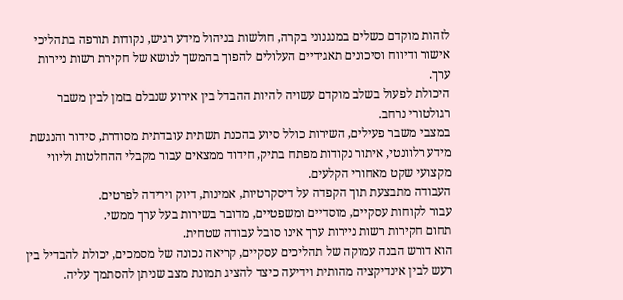לזהות מוקדם כשלים במנגנוני בקרה, חולשות בניהול מידע רגיש, נקודות תורפה בתהליכי אישור ודיווח וסיכונים תאגידיים העלולים להפוך בהמשך לנושא של חקירת רשות ניירות ערך.
היכולת לפעול בשלב מוקדם עשויה להיות ההבדל בין אירוע שנבלם בזמן לבין משבר רגולטורי נרחב.
במצבי משבר פעילים, השירות כולל סיוע בהכנת תשתית עובדתית מסודרת, סידור והנגשת מידע רלוונטי, איתור נקודות מפתח בתיק, חידוד ממצאים עבור מקבלי ההחלטות וליווי מקצועי שקט מאחורי הקלעים.
העבודה מתבצעת תוך הקפדה על דיסקרטיות, אמינות, דיוק וירידה לפרטים.
עבור לקוחות עסקיים, מוסדיים ומשפטיים, מדובר בשירות בעל ערך ממשי.
תחום חקירות רשות ניירות ערך אינו סובל עבודה שטחית.
הוא דורש הבנה עמוקה של תהליכים עסקיים, קריאה נכונה של מסמכים, יכולת להבדיל בין רעש לבין אינדיקציה מהותית וידיעה כיצד להציג תמונת מצב שניתן להסתמך עליה.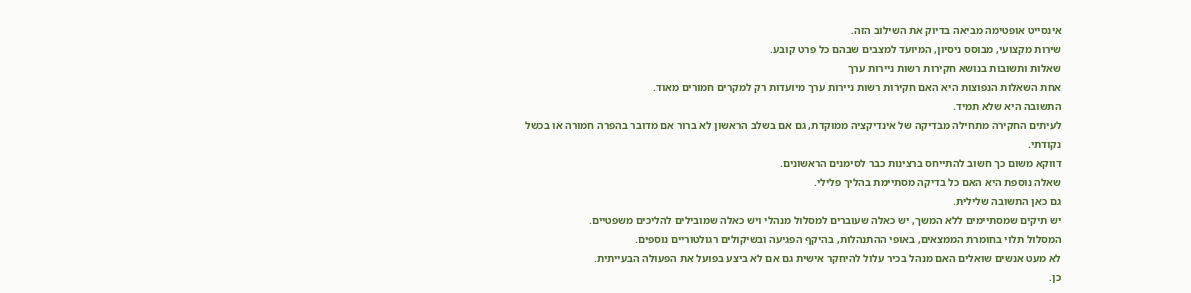אינסייט אופטימה מביאה בדיוק את השילוב הזה.
שירות מקצועי, מבוסס ניסיון, המיועד למצבים שבהם כל פרט קובע.
שאלות ותשובות בנושא חקירות רשות ניירות ערך
אחת השאלות הנפוצות היא האם חקירות רשות ניירות ערך מיועדות רק למקרים חמורים מאוד.
התשובה היא שלא תמיד.
לעיתים החקירה מתחילה מבדיקה של אינדיקציה ממוקדת, גם אם בשלב הראשון לא ברור אם מדובר בהפרה חמורה או בכשל נקודתי.
דווקא משום כך חשוב להתייחס ברצינות כבר לסימנים הראשונים.
שאלה נוספת היא האם כל בדיקה מסתיימת בהליך פלילי.
גם כאן התשובה שלילית.
יש תיקים שמסתיימים ללא המשך, יש כאלה שעוברים למסלול מנהלי ויש כאלה שמובילים להליכים משפטיים.
המסלול תלוי בחומרת הממצאים, באופי ההתנהלות, בהיקף הפגיעה ובשיקולים רגולטוריים נוספים.
לא מעט אנשים שואלים האם מנהל בכיר עלול להיחקר אישית גם אם לא ביצע בפועל את הפעולה הבעייתית.
כן.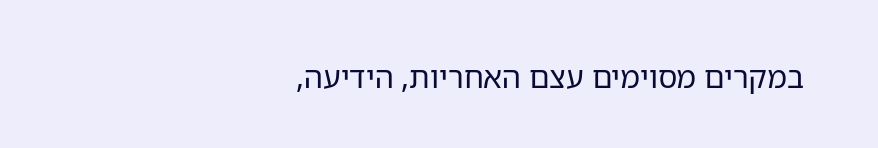במקרים מסוימים עצם האחריות, הידיעה,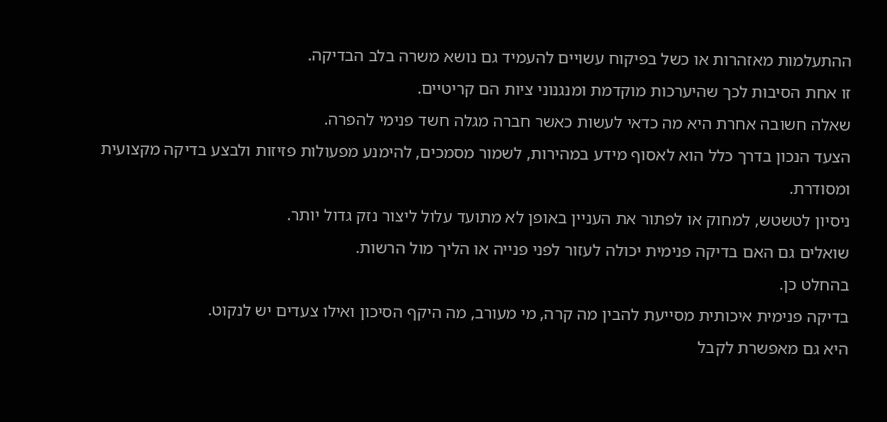ההתעלמות מאזהרות או כשל בפיקוח עשויים להעמיד גם נושא משרה בלב הבדיקה.
זו אחת הסיבות לכך שהיערכות מוקדמת ומנגנוני ציות הם קריטיים.
שאלה חשובה אחרת היא מה כדאי לעשות כאשר חברה מגלה חשד פנימי להפרה.
הצעד הנכון בדרך כלל הוא לאסוף מידע במהירות, לשמור מסמכים, להימנע מפעולות פזיזות ולבצע בדיקה מקצועית ומסודרת.
ניסיון לטשטש, למחוק או לפתור את העניין באופן לא מתועד עלול ליצור נזק גדול יותר.
שואלים גם האם בדיקה פנימית יכולה לעזור לפני פנייה או הליך מול הרשות.
בהחלט כן.
בדיקה פנימית איכותית מסייעת להבין מה קרה, מי מעורב, מה היקף הסיכון ואילו צעדים יש לנקוט.
היא גם מאפשרת לקבל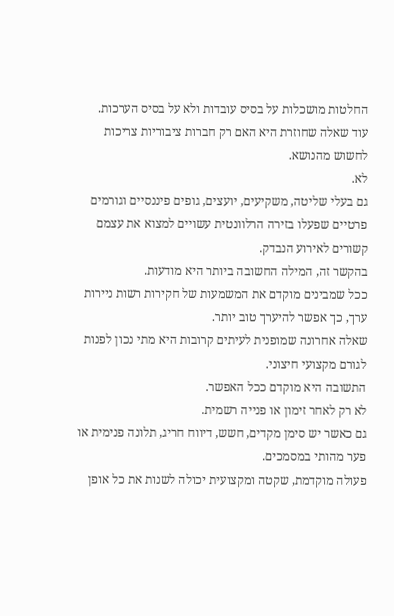החלטות מושכלות על בסיס עובדות ולא על בסיס הערכות.
עוד שאלה שחוזרת היא האם רק חברות ציבוריות צריכות לחשוש מהנושא.
לא.
גם בעלי שליטה, משקיעים, יועצים, גופים פיננסיים וגורמים פרטיים שפעלו בזירה הרלוונטית עשויים למצוא את עצמם קשורים לאירוע הנבדק.
בהקשר זה, המילה החשובה ביותר היא מודעות.
ככל שמבינים מוקדם את המשמעות של חקירות רשות ניירות ערך, כך אפשר להיערך טוב יותר.
שאלה אחרונה שמופנית לעיתים קרובות היא מתי נכון לפנות לגורם מקצועי חיצוני.
התשובה היא מוקדם ככל האפשר.
לא רק לאחר זימון או פנייה רשמית.
גם כאשר יש סימן מקדים, חשש, דיווח חריג, תלונה פנימית או פער מהותי במסמכים.
פעולה מוקדמת, שקטה ומקצועית יכולה לשנות את כל אופן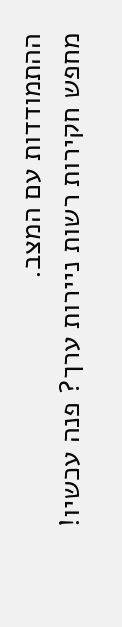ההתמודדות עם המצב.
מחפש חקירות רשות ניירות ערך? פנה עכשיו!